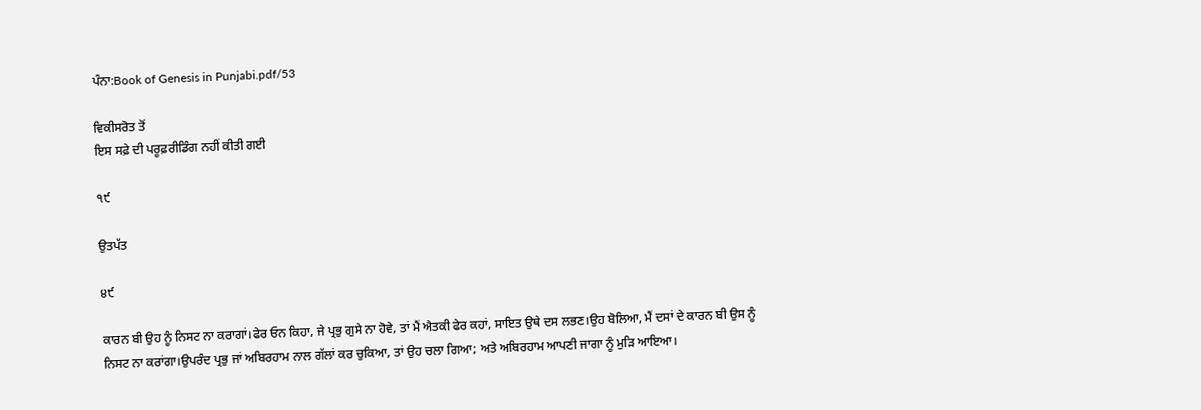ਪੰਨਾ:Book of Genesis in Punjabi.pdf/53

ਵਿਕੀਸਰੋਤ ਤੋਂ
ਇਸ ਸਫ਼ੇ ਦੀ ਪਰੂਫ਼ਰੀਡਿੰਗ ਨਹੀਂ ਕੀਤੀ ਗਈ

੧੯

ਉਤਪੱਤ

੪੯

ਕਾਰਨ ਬੀ ਉਹ ਨੂੰ ਨਿਸਟ ਨਾ ਕਰਾਗਾਂ।ਫੇਰ ਓਨ ਕਿਹਾ, ਜੇ ਪ੍ਰਭੁ ਗੁਸੇ ਨਾ ਹੋਵੇ, ਤਾਂ ਮੈਂ ਐਤਕੀ ਫੇਰ ਕਹਾਂ, ਸਾਇਤ ਉਥੇ ਦਸ ਲਭਣ।ਉਹ ਬੋਲਿਆ, ਮੈਂ ਦਸਾਂ ਦੇ ਕਾਰਨ ਬੀ ਉਸ ਨੂੰ ਨਿਸਟ ਨਾ ਕਰਾਂਗਾ।ਉਪਰੰਦ ਪ੍ਰਭੁ ਜਾਂ ਅਬਿਰਹਾਮ ਨਾਲ ਗੱਲਾਂ ਕਰ ਚੁਕਿਆ, ਤਾਂ ਉਹ ਚਲਾ ਗਿਆ; ਅਤੇ ਅਬਿਰਹਾਮ ਆਪਣੀ ਜਾਗਾ ਨੂੰ ਮੁੜਿ ਆਇਆ।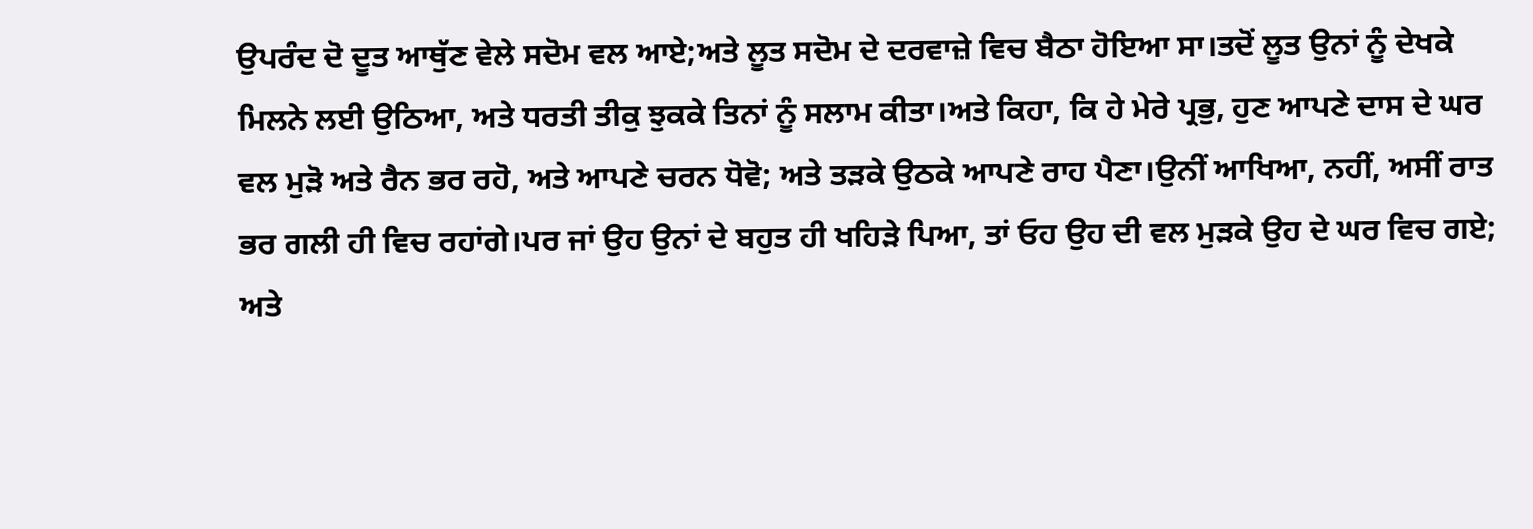ਉਪਰੰਦ ਦੋ ਦੂਤ ਆਥੁੱਣ ਵੇਲੇ ਸਦੋਮ ਵਲ ਆਏ;ਅਤੇ ਲੂਤ ਸਦੋਮ ਦੇ ਦਰਵਾਜ਼ੇ ਵਿਚ ਬੈਠਾ ਹੋਇਆ ਸਾ।ਤਦੋਂ ਲੂਤ ਉਨਾਂ ਨੂੰ ਦੇਖਕੇ ਮਿਲਨੇ ਲਈ ਉਠਿਆ, ਅਤੇ ਧਰਤੀ ਤੀਕੁ ਝੁਕਕੇ ਤਿਨਾਂ ਨੂੰ ਸਲਾਮ ਕੀਤਾ।ਅਤੇ ਕਿਹਾ, ਕਿ ਹੇ ਮੇਰੇ ਪ੍ਰਭੁ, ਹੁਣ ਆਪਣੇ ਦਾਸ ਦੇ ਘਰ ਵਲ ਮੁੜੋ ਅਤੇ ਰੈਨ ਭਰ ਰਹੋ, ਅਤੇ ਆਪਣੇ ਚਰਨ ਧੋਵੋ; ਅਤੇ ਤੜਕੇ ਉਠਕੇ ਆਪਣੇ ਰਾਹ ਪੈਣਾ।ਉਨੀਂ ਆਖਿਆ, ਨਹੀਂ, ਅਸੀਂ ਰਾਤ ਭਰ ਗਲੀ ਹੀ ਵਿਚ ਰਹਾਂਗੇ।ਪਰ ਜਾਂ ਉਹ ਉਨਾਂ ਦੇ ਬਹੁਤ ਹੀ ਖਹਿੜੇ ਪਿਆ, ਤਾਂ ਓਹ ਉਹ ਦੀ ਵਲ ਮੁੜਕੇ ਉਹ ਦੇ ਘਰ ਵਿਚ ਗਏ; ਅਤੇ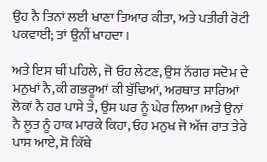ਉਹ ਨੈ ਤਿਨਾਂ ਲਈ ਖਾਣਾ ਤਿਆਰ ਕੀਤਾ, ਅਤੇ ਪਤੀਰੀ ਰੋਟੀ ਪਕਵਾਈ; ਤਾਂ ਉਨੀਂ ਖਾਹਦਾ।

ਅਤੇ ਇਸ ਥੀਂ ਪਹਿਲੇ, ਜੋ ਓਹ ਲੇਟਣ, ਉਸ ਨੱਗਰ ਸਦੋਮ ਦੇ ਮਨੁਖਾਂ ਨੈ,ਕੀ ਗਭਰੂਆਂ ਕੀ ਬੁੱਢਿਆਂ, ਅਰਥਾਤ ਸਾਰਿਆਂ ਲੋਕਾਂ ਨੈ ਹਰ ਪਾਸੇ ਤੇ, ਉਸ ਘਰ ਨੂੰ ਘੇਰ ਲਿਆ।ਅਤੇ ਉਨਾਂ ਨੈ ਲੂਤ ਨੂੰ ਹਾਕ ਮਾਰਕੇ ਕਿਹਾ, ਓਹ ਮਨੁਖ ਜੋ ਅੱਜ ਰਾਤ ਤੇਰੇ ਪਾਸ ਆਏ, ਸੋ ਕਿੱਥੇ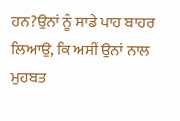ਹਨ?ਉਨਾਂ ਨੂੰ ਸਾਡੇ ਪਾਹ ਬਾਹਰ ਲਿਆਉ, ਕਿ ਅਸੀਂ ਉਨਾਂ ਨਾਲ ਮੁਹਬਤ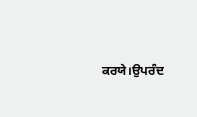ਕਰਯੇ।ਉਪਰੰਦ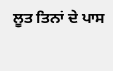ਲੂਤ ਤਿਨਾਂ ਦੇ ਪਾਸ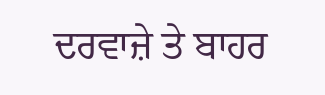ਦਰਵਾਜ਼ੇ ਤੇ ਬਾਹਰ